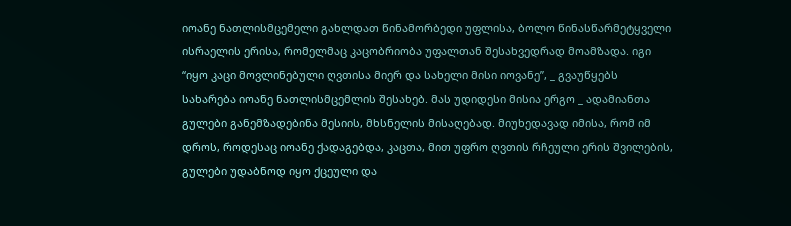იოანე ნათლისმცემელი გახლდათ წინამორბედი უფლისა, ბოლო წინასწარმეტყველი ისრაელის ერისა, რომელმაც კაცობრიობა უფალთან შესახვედრად მოამზადა. იგი “იყო კაცი მოვლინებული ღვთისა მიერ და სახელი მისი იოვანე”, _ გვაუწყებს სახარება იოანე ნათლისმცემლის შესახებ. მას უდიდესი მისია ერგო _ ადამიანთა გულები განემზადებინა მესიის, მხსნელის მისაღებად. მიუხედავად იმისა, რომ იმ დროს, როდესაც იოანე ქადაგებდა, კაცთა, მით უფრო ღვთის რჩეული ერის შვილების, გულები უდაბნოდ იყო ქცეული და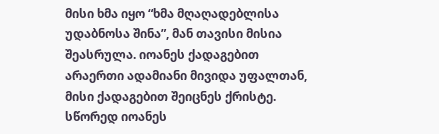მისი ხმა იყო “ხმა მღაღადებლისა უდაბნოსა შინა”, მან თავისი მისია შეასრულა. იოანეს ქადაგებით არაერთი ადამიანი მივიდა უფალთან, მისი ქადაგებით შეიცნეს ქრისტე. სწორედ იოანეს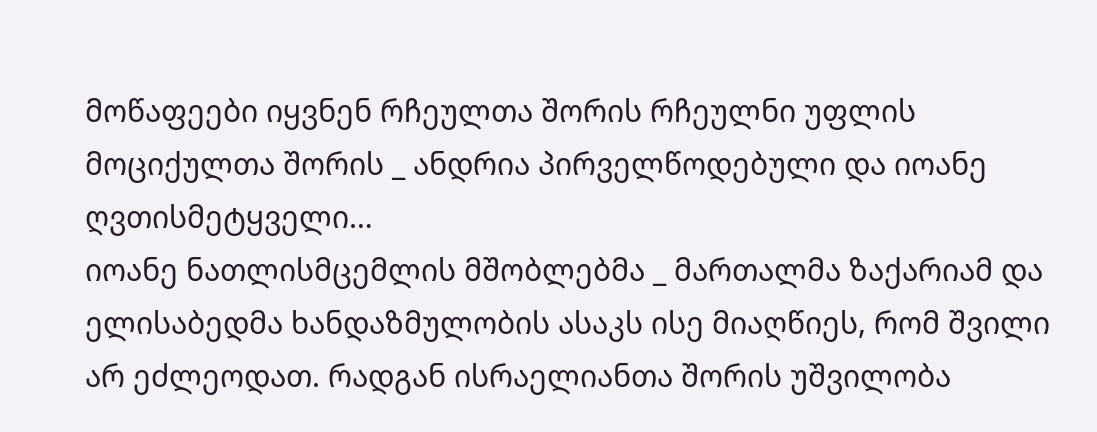მოწაფეები იყვნენ რჩეულთა შორის რჩეულნი უფლის მოციქულთა შორის _ ანდრია პირველწოდებული და იოანე ღვთისმეტყველი…
იოანე ნათლისმცემლის მშობლებმა _ მართალმა ზაქარიამ და ელისაბედმა ხანდაზმულობის ასაკს ისე მიაღწიეს, რომ შვილი არ ეძლეოდათ. რადგან ისრაელიანთა შორის უშვილობა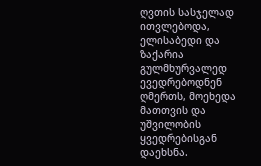ღვთის სასჯელად ითვლებოდა, ელისაბედი და ზაქარია გულმხურვალედ ევედრებოდნენ ღმერთს, მოეხედა მათთვის და უშვილობის ყვედრებისგან დაეხსნა.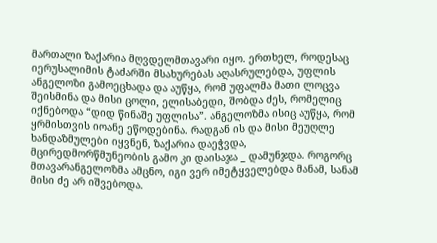მართალი ზაქარია მღვდელმთავარი იყო. ერთხელ, როდესაც იერუსალიმის ტაძარში მსახურებას აღასრულებდა, უფლის ანგელოზი გამოეცხადა და აუწყა, რომ უფალმა მათი ლოცვა შეისმინა და მისი ცოლი, ელისაბედი, შობდა ძეს, რომელიც იქნებოდა “დიდ წინაშე უფლისა”. ანგელოზმა ისიც აუწყა, რომ ყრმისთვის იოანე ეწოდებინა. რადგან ის და მისი მეუღლე ხანდაზმულები იყვნენ, ზაქარია დაეჭვდა, მცირედმორწმუნეობის გამო კი დაისაჯა _ დამუნჯდა. როგორც მთავარანგელოზმა ამცნო, იგი ვერ იმეტყველებდა მანამ, სანამ მისი ძე არ იშვებოდა.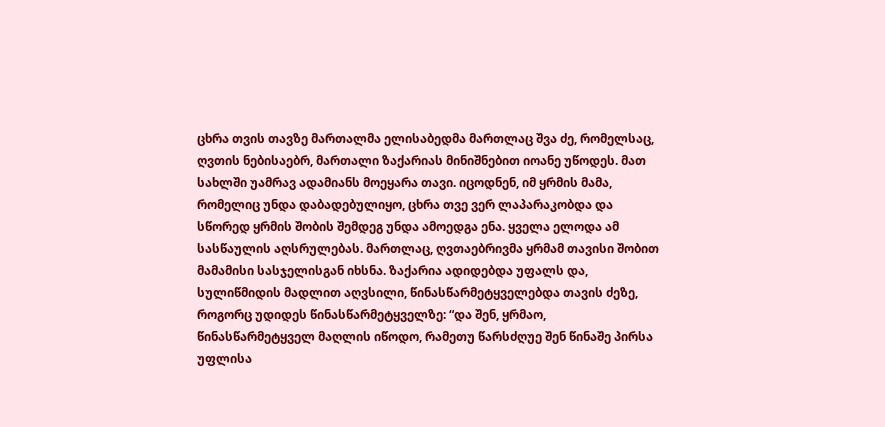ცხრა თვის თავზე მართალმა ელისაბედმა მართლაც შვა ძე, რომელსაც, ღვთის ნებისაებრ, მართალი ზაქარიას მინიშნებით იოანე უწოდეს. მათ სახლში უამრავ ადამიანს მოეყარა თავი. იცოდნენ, იმ ყრმის მამა, რომელიც უნდა დაბადებულიყო, ცხრა თვე ვერ ლაპარაკობდა და სწორედ ყრმის შობის შემდეგ უნდა ამოედგა ენა. ყველა ელოდა ამ სასწაულის აღსრულებას. მართლაც, ღვთაებრივმა ყრმამ თავისი შობით მამამისი სასჯელისგან იხსნა. ზაქარია ადიდებდა უფალს და, სულიწმიდის მადლით აღვსილი, წინასწარმეტყველებდა თავის ძეზე, როგორც უდიდეს წინასწარმეტყველზე: “და შენ, ყრმაო, წინასწარმეტყველ მაღლის იწოდო, რამეთუ წარსძღუე შენ წინაშე პირსა უფლისა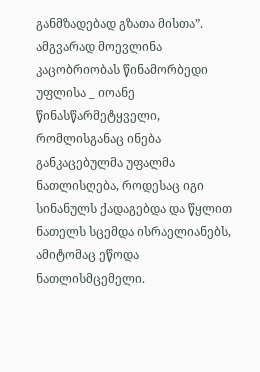განმზადებად გზათა მისთა”.
ამგვარად მოევლინა კაცობრიობას წინამორბედი უფლისა _ იოანე წინასწარმეტყველი, რომლისგანაც ინება განკაცებულმა უფალმა ნათლისღება, როდესაც იგი სინანულს ქადაგებდა და წყლით ნათელს სცემდა ისრაელიანებს, ამიტომაც ეწოდა ნათლისმცემელი.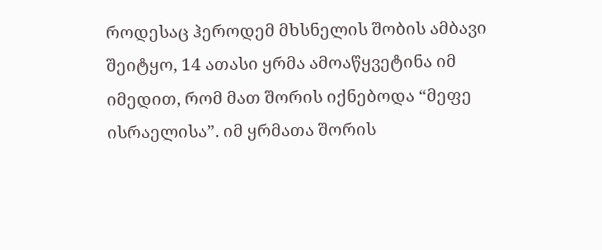როდესაც ჰეროდემ მხსნელის შობის ამბავი შეიტყო, 14 ათასი ყრმა ამოაწყვეტინა იმ იმედით, რომ მათ შორის იქნებოდა “მეფე ისრაელისა”. იმ ყრმათა შორის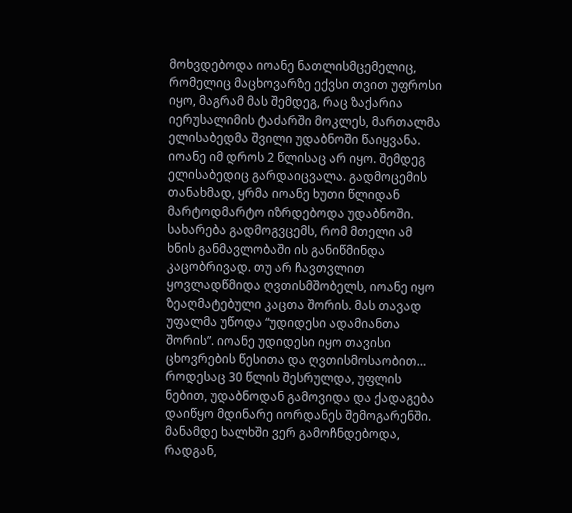მოხვდებოდა იოანე ნათლისმცემელიც, რომელიც მაცხოვარზე ექვსი თვით უფროსი იყო, მაგრამ მას შემდეგ, რაც ზაქარია იერუსალიმის ტაძარში მოკლეს, მართალმა ელისაბედმა შვილი უდაბნოში წაიყვანა. იოანე იმ დროს 2 წლისაც არ იყო. შემდეგ ელისაბედიც გარდაიცვალა. გადმოცემის თანახმად, ყრმა იოანე ხუთი წლიდან მარტოდმარტო იზრდებოდა უდაბნოში. სახარება გადმოგვცემს, რომ მთელი ამ ხნის განმავლობაში ის განიწმინდა კაცობრივად. თუ არ ჩავთვლით ყოვლადწმიდა ღვთისმშობელს, იოანე იყო ზეაღმატებული კაცთა შორის. მას თავად უფალმა უწოდა “უდიდესი ადამიანთა შორის”. იოანე უდიდესი იყო თავისი ცხოვრების წესითა და ღვთისმოსაობით…
როდესაც 30 წლის შესრულდა, უფლის ნებით, უდაბნოდან გამოვიდა და ქადაგება დაიწყო მდინარე იორდანეს შემოგარენში. მანამდე ხალხში ვერ გამოჩნდებოდა, რადგან,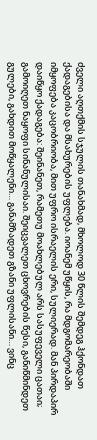ძველი აღთქმის სჯულის თანახმად, მხოლოდ 30 წლის შემდეგ ჰქონდათ ქადაგებისა და მსახურების უფლება. იოანემ უწყის, რა მდგომარეობაში იმყოფება კაცობრიობა, მით უფრო ისრაელის ერი, სულიერად. მან პირდაპირ დაიწყო ქადაგება: შეინანეთ, რამეთუ მოახლებულ არს სასუფეველი ცათაი; გამოიღეთ ნაყოფი სინანულისაი. შეიცვალეთ ცხოვრების წესი, განიწმინდეთ გულები, გახდით მოწყალენი… განამზადეთ გზანი უფლისანი… ვინც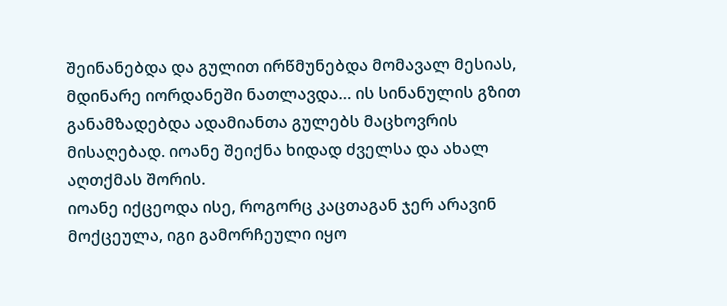შეინანებდა და გულით ირწმუნებდა მომავალ მესიას, მდინარე იორდანეში ნათლავდა… ის სინანულის გზით განამზადებდა ადამიანთა გულებს მაცხოვრის მისაღებად. იოანე შეიქნა ხიდად ძველსა და ახალ აღთქმას შორის.
იოანე იქცეოდა ისე, როგორც კაცთაგან ჯერ არავინ მოქცეულა, იგი გამორჩეული იყო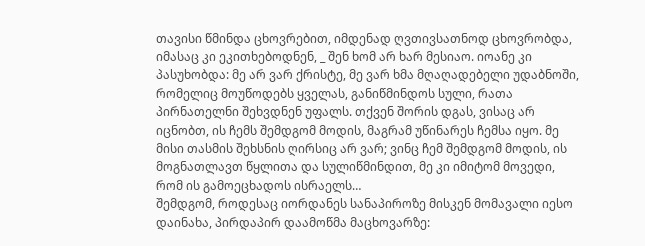თავისი წმინდა ცხოვრებით, იმდენად ღვთივსათნოდ ცხოვრობდა, იმასაც კი ეკითხებოდნენ, _ შენ ხომ არ ხარ მესიაო. იოანე კი პასუხობდა: მე არ ვარ ქრისტე, მე ვარ ხმა მღაღადებელი უდაბნოში, რომელიც მოუწოდებს ყველას, განიწმინდოს სული, რათა პირნათელნი შეხვდნენ უფალს. თქვენ შორის დგას, ვისაც არ იცნობთ, ის ჩემს შემდგომ მოდის, მაგრამ უწინარეს ჩემსა იყო. მე მისი თასმის შეხსნის ღირსიც არ ვარ; ვინც ჩემ შემდგომ მოდის, ის მოგნათლავთ წყლითა და სულიწმინდით, მე კი იმიტომ მოვედი, რომ ის გამოეცხადოს ისრაელს…
შემდგომ, როდესაც იორდანეს სანაპიროზე მისკენ მომავალი იესო დაინახა, პირდაპირ დაამოწმა მაცხოვარზე: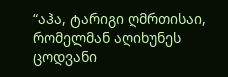“აჰა, ტარიგი ღმრთისაი, რომელმან აღიხუნეს ცოდვანი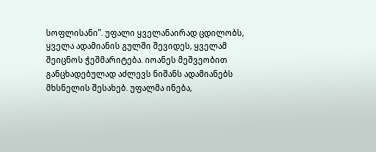სოფლისანი”. უფალი ყველანაირად ცდილობს, ყველა ადამიანის გულში შევიდეს, ყველამ შეიცნოს ჭეშმარიტება. იოანეს მეშვეობით განცხადებულად აძლევს ნიშანს ადამიანებს მხსნელის შესახებ. უფალმა ინება,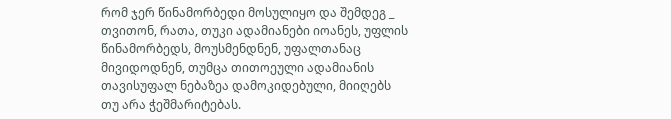რომ ჯერ წინამორბედი მოსულიყო და შემდეგ _ თვითონ, რათა, თუკი ადამიანები იოანეს, უფლის წინამორბედს, მოუსმენდნენ, უფალთანაც მივიდოდნენ, თუმცა თითოეული ადამიანის თავისუფალ ნებაზეა დამოკიდებული, მიიღებს თუ არა ჭეშმარიტებას.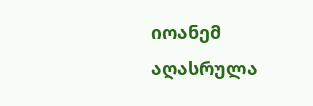იოანემ აღასრულა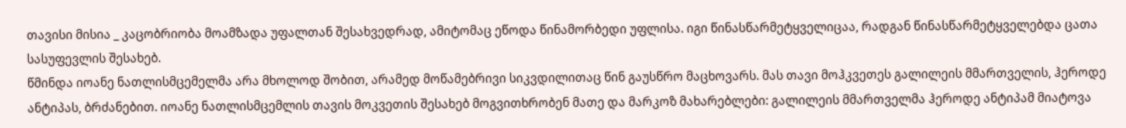თავისი მისია _ კაცობრიობა მოამზადა უფალთან შესახვედრად, ამიტომაც ეწოდა წინამორბედი უფლისა. იგი წინასწარმეტყველიცაა, რადგან წინასწარმეტყველებდა ცათა სასუფევლის შესახებ.
წმინდა იოანე ნათლისმცემელმა არა მხოლოდ შობით, არამედ მოწამებრივი სიკვდილითაც წინ გაუსწრო მაცხოვარს. მას თავი მოჰკვეთეს გალილეის მმართველის, ჰეროდე ანტიპას, ბრძანებით. იოანე ნათლისმცემლის თავის მოკვეთის შესახებ მოგვითხრობენ მათე და მარკოზ მახარებლები: გალილეის მმართველმა ჰეროდე ანტიპამ მიატოვა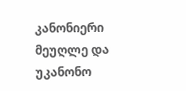კანონიერი მეუღლე და უკანონო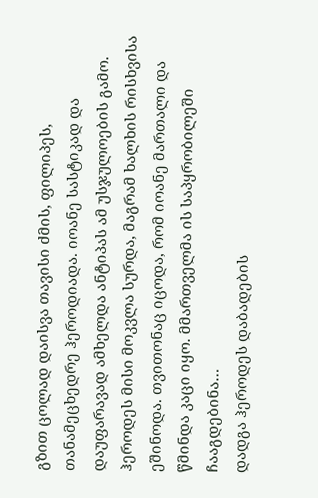გზით ცოლად დაისვა თავისი ძმის, ფილიპეს, თანამეცხედრე ჰეროდიადა. იოანე სასტიკად და დაუფარავად ამხელდა ანტიპას ამ უსჯულოების გამო. ჰეროდეს მისი მოკვლა სურდა, მაგრამ ხალხის რისხვისა ეშინოდა. თვითონაც იცოდა, რომ იოანე მართალი და წმინდა კაცი იყო. მმართველმა ის საპყრობილეში ჩააგდებინა…
დადგა ჰეროდეს დაბადების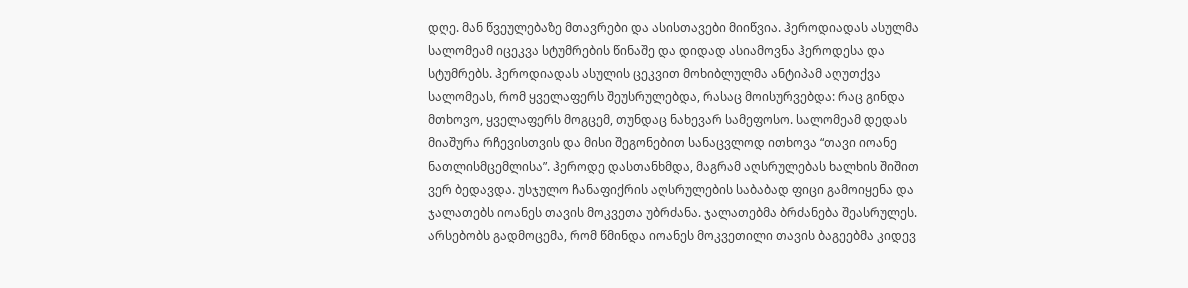დღე. მან წვეულებაზე მთავრები და ასისთავები მიიწვია. ჰეროდიადას ასულმა სალომეამ იცეკვა სტუმრების წინაშე და დიდად ასიამოვნა ჰეროდესა და სტუმრებს. ჰეროდიადას ასულის ცეკვით მოხიბლულმა ანტიპამ აღუთქვა სალომეას, რომ ყველაფერს შეუსრულებდა, რასაც მოისურვებდა: რაც გინდა მთხოვო, ყველაფერს მოგცემ, თუნდაც ნახევარ სამეფოსო. სალომეამ დედას მიაშურა რჩევისთვის და მისი შეგონებით სანაცვლოდ ითხოვა “თავი იოანე ნათლისმცემლისა”. ჰეროდე დასთანხმდა, მაგრამ აღსრულებას ხალხის შიშით ვერ ბედავდა. უსჯულო ჩანაფიქრის აღსრულების საბაბად ფიცი გამოიყენა და ჯალათებს იოანეს თავის მოკვეთა უბრძანა. ჯალათებმა ბრძანება შეასრულეს. არსებობს გადმოცემა, რომ წმინდა იოანეს მოკვეთილი თავის ბაგეებმა კიდევ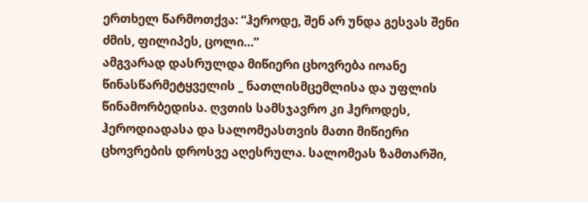ერთხელ წარმოთქვა: “ჰეროდე, შენ არ უნდა გესვას შენი ძმის, ფილიპეს, ცოლი…”
ამგვარად დასრულდა მიწიერი ცხოვრება იოანე წინასწარმეტყველის _ ნათლისმცემლისა და უფლის წინამორბედისა. ღვთის სამსჯავრო კი ჰეროდეს, ჰეროდიადასა და სალომეასთვის მათი მიწიერი ცხოვრების დროსვე აღესრულა. სალომეას ზამთარში,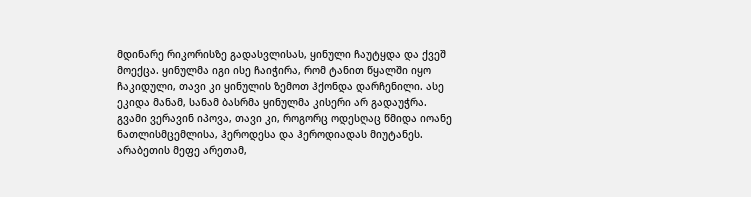მდინარე რიკორისზე გადასვლისას, ყინული ჩაუტყდა და ქვეშ მოექცა. ყინულმა იგი ისე ჩაიჭირა, რომ ტანით წყალში იყო ჩაკიდული, თავი კი ყინულის ზემოთ ჰქონდა დარჩენილი. ასე ეკიდა მანამ, სანამ ბასრმა ყინულმა კისერი არ გადაუჭრა. გვამი ვერავინ იპოვა, თავი კი, როგორც ოდესღაც წმიდა იოანე ნათლისმცემლისა, ჰეროდესა და ჰეროდიადას მიუტანეს. არაბეთის მეფე არეთამ,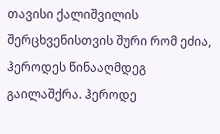თავისი ქალიშვილის შერცხვენისთვის შური რომ ეძია, ჰეროდეს წინააღმდეგ გაილაშქრა. ჰეროდე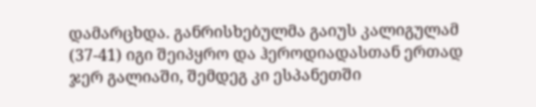დამარცხდა. განრისხებულმა გაიუს კალიგულამ (37-41) იგი შეიპყრო და ჰეროდიადასთან ერთად ჯერ გალიაში, შემდეგ კი ესპანეთში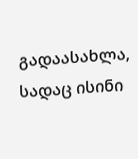გადაასახლა, სადაც ისინი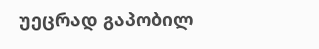უეცრად გაპობილ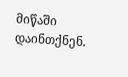მიწაში დაინთქნენ.